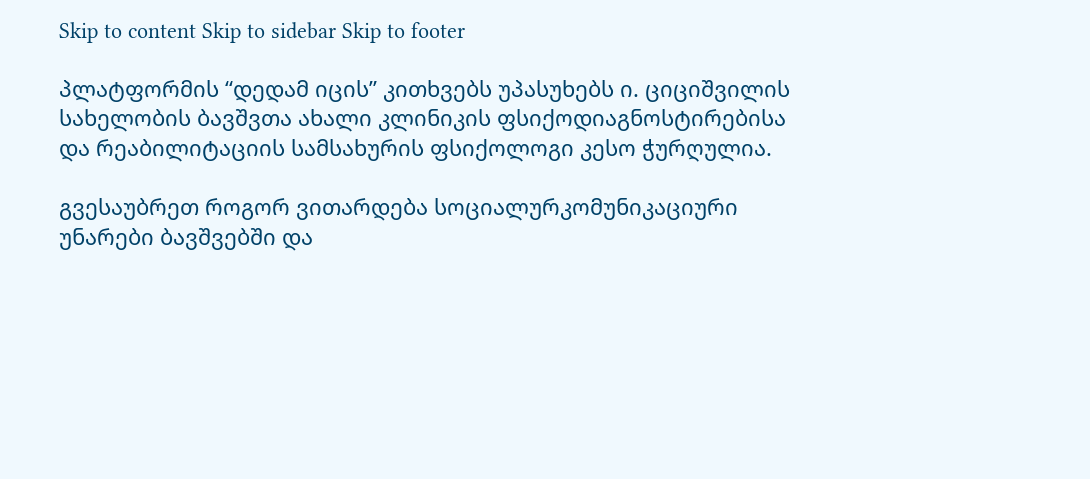Skip to content Skip to sidebar Skip to footer

პლატფორმის “დედამ იცის” კითხვებს უპასუხებს ი. ციციშვილის სახელობის ბავშვთა ახალი კლინიკის ფსიქოდიაგნოსტირებისა და რეაბილიტაციის სამსახურის ფსიქოლოგი კესო ჭურღულია.

გვესაუბრეთ როგორ ვითარდება სოციალურკომუნიკაციური უნარები ბავშვებში და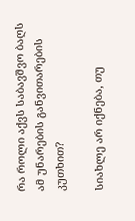რა როლი აქვს საბავშვო ბაღს ამ უნარების განვითარების კუთხით?

სიახლე არ იქნება, თუ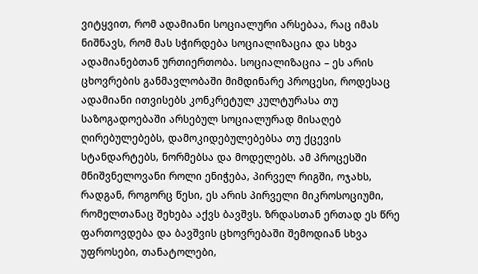ვიტყვით, რომ ადამიანი სოციალური არსებაა, რაც იმას ნიშნავს, რომ მას სჭირდება სოციალიზაცია და სხვა ადამიანებთან ურთიერთობა. სოციალიზაცია – ეს არის ცხოვრების განმავლობაში მიმდინარე პროცესი, როდესაც ადამიანი ითვისებს კონკრეტულ კულტურასა თუ საზოგადოებაში არსებულ სოციალურად მისაღებ ღირებულებებს, დამოკიდებულებებსა თუ ქცევის სტანდარტებს, ნორმებსა და მოდელებს. ამ პროცესში მნიშვნელოვანი როლი ენიჭება, პირველ რიგში, ოჯახს, რადგან, როგორც წესი, ეს არის პირველი მიკროსოციუმი, რომელთანაც შეხება აქვს ბავშვს. ზრდასთან ერთად ეს წრე ფართოვდება და ბავშვის ცხოვრებაში შემოდიან სხვა უფროსები, თანატოლები,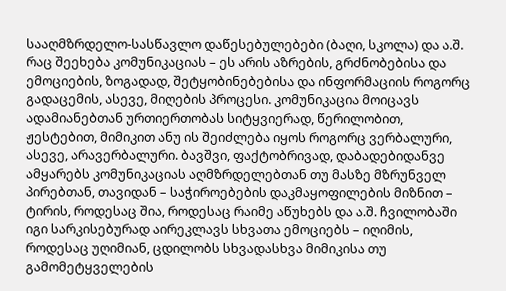სააღმზრდელო-სასწავლო დაწესებულებები (ბაღი, სკოლა) და ა.შ. რაც შეეხება კომუნიკაციას – ეს არის აზრების, გრძნობებისა და ემოციების, ზოგადად, შეტყობინებებისა და ინფორმაციის როგორც გადაცემის, ასევე, მიღების პროცესი. კომუნიკაცია მოიცავს ადამიანებთან ურთიერთობას სიტყვიერად, წერილობით, ჟესტებით, მიმიკით ანუ ის შეიძლება იყოს როგორც ვერბალური, ასევე, არავერბალური. ბავშვი, ფაქტობრივად, დაბადებიდანვე ამყარებს კომუნიკაციას აღმზრდელებთან თუ მასზე მზრუნველ პირებთან, თავიდან – საჭიროებების დაკმაყოფილების მიზნით – ტირის, როდესაც შია, როდესაც რაიმე აწუხებს და ა.შ. ჩვილობაში იგი სარკისებურად აირეკლავს სხვათა ემოციებს – იღიმის, როდესაც უღიმიან, ცდილობს სხვადასხვა მიმიკისა თუ გამომეტყველების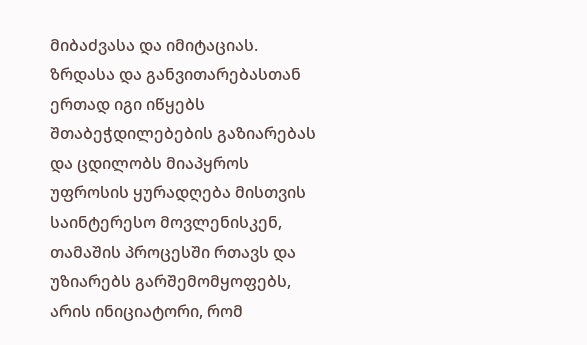მიბაძვასა და იმიტაციას. ზრდასა და განვითარებასთან ერთად იგი იწყებს შთაბეჭდილებების გაზიარებას და ცდილობს მიაპყროს უფროსის ყურადღება მისთვის საინტერესო მოვლენისკენ, თამაშის პროცესში რთავს და უზიარებს გარშემომყოფებს, არის ინიციატორი, რომ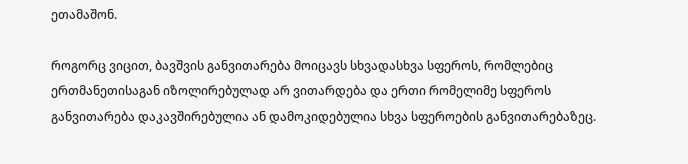ეთამაშონ.

როგორც ვიცით, ბავშვის განვითარება მოიცავს სხვადასხვა სფეროს, რომლებიც ერთმანეთისაგან იზოლირებულად არ ვითარდება და ერთი რომელიმე სფეროს განვითარება დაკავშირებულია ან დამოკიდებულია სხვა სფეროების განვითარებაზეც.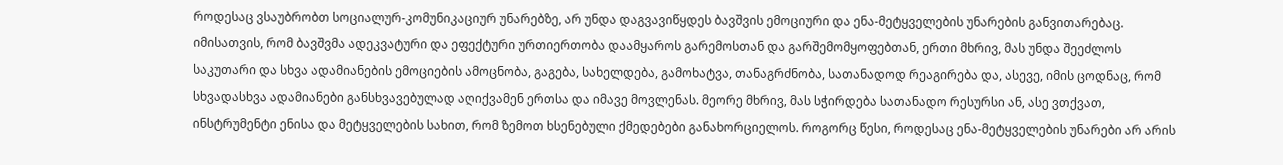როდესაც ვსაუბრობთ სოციალურ-კომუნიკაციურ უნარებზე, არ უნდა დაგვავიწყდეს ბავშვის ემოციური და ენა-მეტყველების უნარების განვითარებაც. იმისათვის, რომ ბავშვმა ადეკვატური და ეფექტური ურთიერთობა დაამყაროს გარემოსთან და გარშემომყოფებთან, ერთი მხრივ, მას უნდა შეეძლოს საკუთარი და სხვა ადამიანების ემოციების ამოცნობა, გაგება, სახელდება, გამოხატვა, თანაგრძნობა, სათანადოდ რეაგირება და, ასევე, იმის ცოდნაც, რომ სხვადასხვა ადამიანები განსხვავებულად აღიქვამენ ერთსა და იმავე მოვლენას. მეორე მხრივ, მას სჭირდება სათანადო რესურსი ან, ასე ვთქვათ, ინსტრუმენტი ენისა და მეტყველების სახით, რომ ზემოთ ხსენებული ქმედებები განახორციელოს. როგორც წესი, როდესაც ენა-მეტყველების უნარები არ არის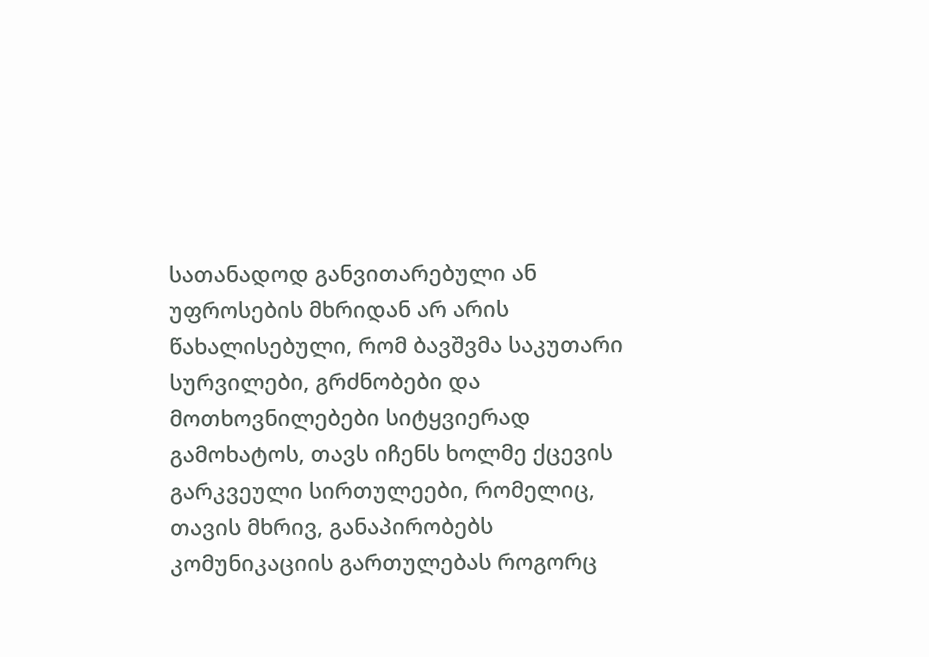სათანადოდ განვითარებული ან უფროსების მხრიდან არ არის წახალისებული, რომ ბავშვმა საკუთარი სურვილები, გრძნობები და მოთხოვნილებები სიტყვიერად გამოხატოს, თავს იჩენს ხოლმე ქცევის გარკვეული სირთულეები, რომელიც, თავის მხრივ, განაპირობებს კომუნიკაციის გართულებას როგორც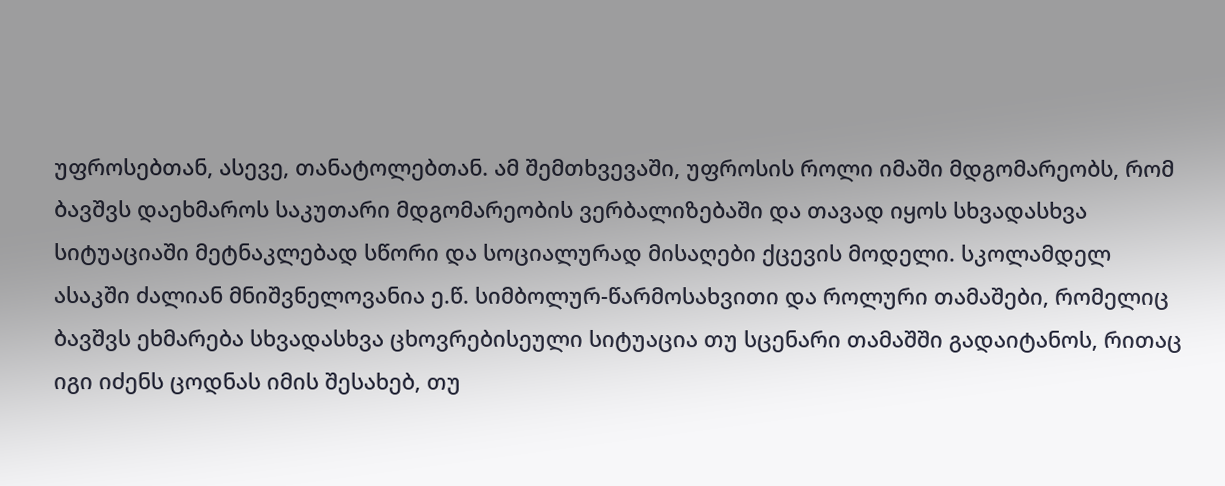უფროსებთან, ასევე, თანატოლებთან. ამ შემთხვევაში, უფროსის როლი იმაში მდგომარეობს, რომ ბავშვს დაეხმაროს საკუთარი მდგომარეობის ვერბალიზებაში და თავად იყოს სხვადასხვა სიტუაციაში მეტნაკლებად სწორი და სოციალურად მისაღები ქცევის მოდელი. სკოლამდელ ასაკში ძალიან მნიშვნელოვანია ე.წ. სიმბოლურ-წარმოსახვითი და როლური თამაშები, რომელიც ბავშვს ეხმარება სხვადასხვა ცხოვრებისეული სიტუაცია თუ სცენარი თამაშში გადაიტანოს, რითაც იგი იძენს ცოდნას იმის შესახებ, თუ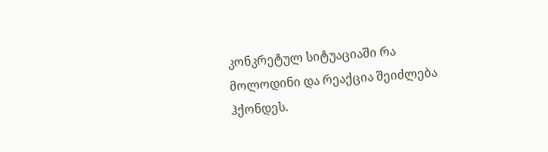კონკრეტულ სიტუაციაში რა მოლოდინი და რეაქცია შეიძლება ჰქონდეს.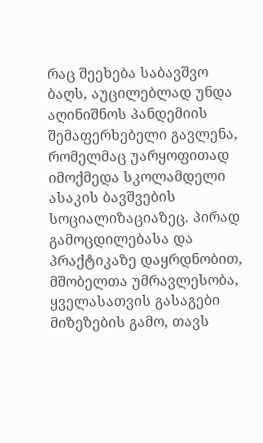რაც შეეხება საბავშვო ბაღს, აუცილებლად უნდა აღინიშნოს პანდემიის შემაფერხებელი გავლენა, რომელმაც უარყოფითად იმოქმედა სკოლამდელი ასაკის ბავშვების სოციალიზაციაზეც. პირად გამოცდილებასა და პრაქტიკაზე დაყრდნობით, მშობელთა უმრავლესობა, ყველასათვის გასაგები მიზეზების გამო, თავს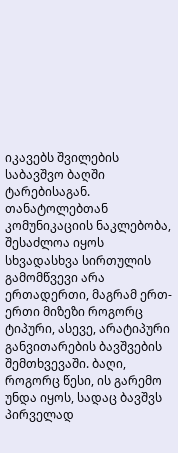იკავებს შვილების საბავშვო ბაღში ტარებისაგან. თანატოლებთან კომუნიკაციის ნაკლებობა, შესაძლოა იყოს სხვადასხვა სირთულის გამომწვევი არა ერთადერთი, მაგრამ ერთ-ერთი მიზეზი როგორც ტიპური, ასევე, არატიპური განვითარების ბავშვების შემთხვევაში. ბაღი, როგორც წესი, ის გარემო უნდა იყოს, სადაც ბავშვს პირველად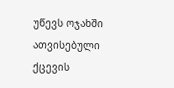უწევს ოჯახში ათვისებული ქცევის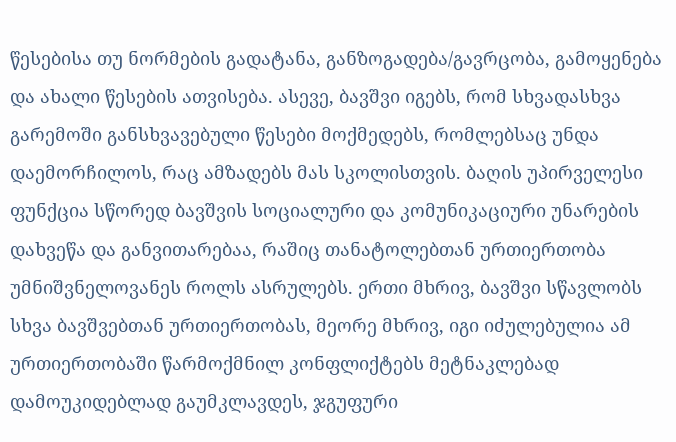წესებისა თუ ნორმების გადატანა, განზოგადება/გავრცობა, გამოყენება და ახალი წესების ათვისება. ასევე, ბავშვი იგებს, რომ სხვადასხვა გარემოში განსხვავებული წესები მოქმედებს, რომლებსაც უნდა დაემორჩილოს, რაც ამზადებს მას სკოლისთვის. ბაღის უპირველესი ფუნქცია სწორედ ბავშვის სოციალური და კომუნიკაციური უნარების დახვეწა და განვითარებაა, რაშიც თანატოლებთან ურთიერთობა უმნიშვნელოვანეს როლს ასრულებს. ერთი მხრივ, ბავშვი სწავლობს სხვა ბავშვებთან ურთიერთობას, მეორე მხრივ, იგი იძულებულია ამ ურთიერთობაში წარმოქმნილ კონფლიქტებს მეტნაკლებად დამოუკიდებლად გაუმკლავდეს, ჯგუფური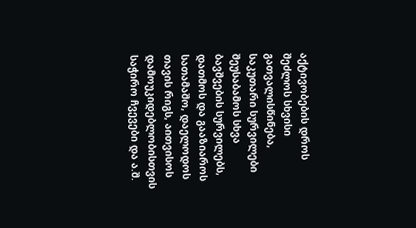აქტივობების დროს შეძლოს სხვისი გათვალისწინება, საკუთარი სურვილები შეუსაბამოს სხვა ბავშვების სურვილებს, დათმოს და გააზიაროს სათამაშო, დაელოდოს თავის რიგს, აითვისოს დამოუკიდებლობისთვის საჭირო ჩვევები და ა.შ.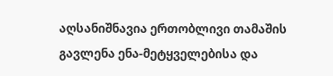აღსანიშნავია ერთობლივი თამაშის გავლენა ენა-მეტყველებისა და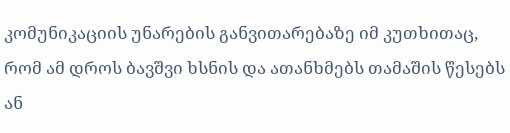კომუნიკაციის უნარების განვითარებაზე იმ კუთხითაც, რომ ამ დროს ბავშვი ხსნის და ათანხმებს თამაშის წესებს ან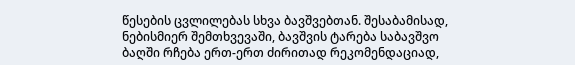წესების ცვლილებას სხვა ბავშვებთან. შესაბამისად, ნებისმიერ შემთხვევაში, ბავშვის ტარება საბავშვო ბაღში რჩება ერთ-ერთ ძირითად რეკომენდაციად,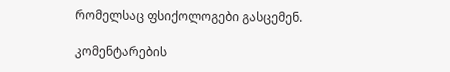რომელსაც ფსიქოლოგები გასცემენ.

კომენტარების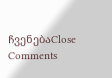ჩვენებაClose Comments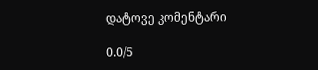დატოვე კომენტარი

0.0/5